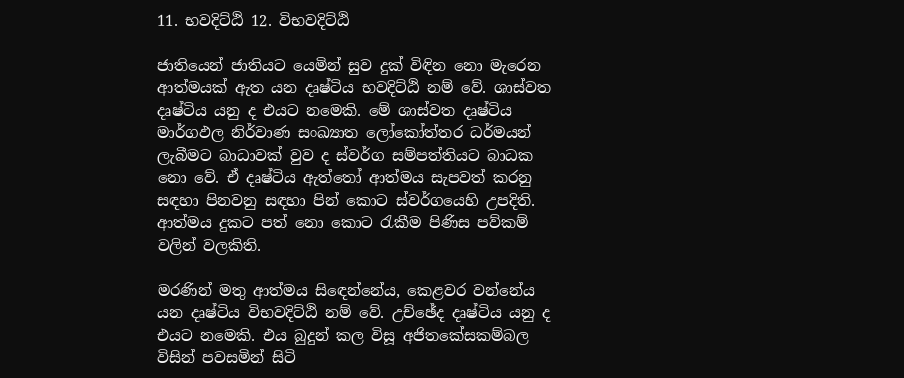11. භවදිට්ඨි 12. විභවදිට්ඨි

ජාතියෙන් ජාතියට යෙමින් සුව දුක් විඳින නො මැරෙන ආත්මයක් ඇත යන දෘෂ්ටිය භවදිට්ඨි නම් වේ. ශාස්වත දෘෂ්ටිය යනු ද එයට නමෙකි. මේ ශාස්වත දෘෂ්ටිය මාර්ගඵල නිර්වාණ සංඛ්‍යාත ලෝකෝත්තර ධර්මයන් ලැබීමට බාධාවක් වුව ද ස්වර්ග සම්පත්තියට බාධක නො වේ. ඒ දෘෂ්ටිය ඇත්තෝ ආත්මය සැපවත් කරනු සඳහා පිනවනු සඳහා පින් කොට ස්වර්ගයෙහි උපදිති. ආත්මය දුකට පත් නො කොට රැකීම පිණිස පව්කම් වලින් වලකිති.

මරණින් මතු ආත්මය සිඳෙන්නේය, කෙළවර වන්නේය යන දෘෂ්ටිය විභවදිට්ඨි නම් වේ. උච්ඡේද දෘෂ්ටිය යනු ද එයට නමෙකි. එය බුදුන් කල විසූ අජිතකේසකම්බල විසින් පවසමින් සිටි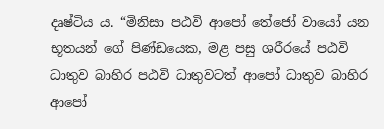දෘෂ්ටිය ය. “මිනිසා පඨවි ආපෝ තේජෝ වායෝ යන භූතයන් ගේ පිණ්ඩයෙක, මළ පසු ශරීරයේ පඨවි ධාතුව බාහිර පඨවි ධාතුවටත් ආපෝ ධාතුව බාහිර ආපෝ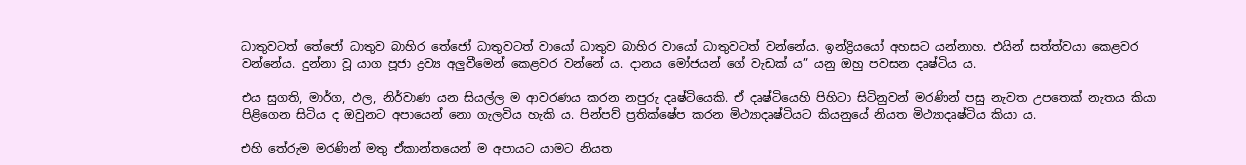ධාතුවටත් තේජෝ ධාතුව බාහිර තේජෝ ධාතුවටත් වායෝ ධාතුව බාහිර වායෝ ධාතුවටත් වන්නේය. ඉන්ද්‍රියයෝ අහසට යන්නාහ. එයින් සත්ත්වයා කෙළවර වන්නේය. දුන්නා වූ යාග පූජා ද්‍ර‍ව්‍ය අලුවීමෙන් කෙළවර වන්නේ ය. දානය මෝජයන් ගේ වැඩක් ය” යනු ඔහු පවසන දෘෂ්ටිය ය.

එය සුගති, මාර්ග, ඵල, නිර්වාණ යන සියල්ල ම ආවරණය කරන නපුරු දෘෂ්ටියෙකි. ඒ දෘෂ්ටියෙහි පිහිටා සිටිනුවන් මරණින් පසු නැවත උපතෙක් නැතය කියා පිළිගෙන සිටිය ද ඔවුනට අපායෙන් නො ගැලවිය හැකි ය. පින්පව් ප්‍ර‍තික්ෂේප කරන මිථ්‍යාදෘෂ්ටියට කියනුයේ නියත මිථ්‍යාදෘෂ්ටිය කියා ය.

එහි තේරුම මරණින් මතු ඒකාන්තයෙන් ම අපායට යාමට නියත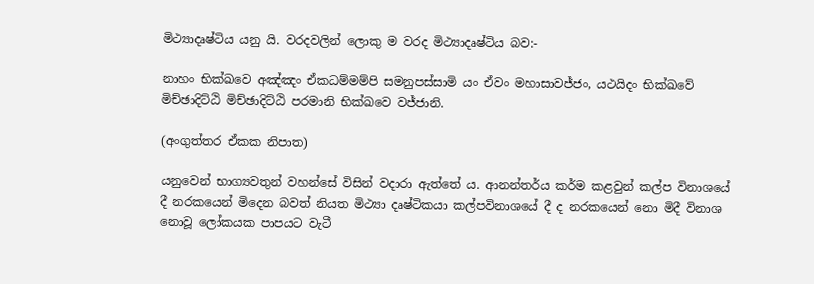මිථ්‍යාදෘෂ්ටිය යනු යි. වරදවලින් ලොකු ම වරද මිථ්‍යාදෘෂ්ටිය බව:-

නාහං භික්ඛවෙ අඤ්ඤං ඒකධම්මම්පි සමනුපස්සාමි යං ඒවං මහාසාවජ්ජං, යථයිදං භික්ඛවේ මිච්ඡාදිට්ඨි මිච්ඡාදිට්ඨි පරමානි භික්ඛවෙ වජ්ජානි.

(අංගුත්තර ඒකක නිපාත)

යනුවෙන් භාග්‍යවතුන් වහන්සේ විසින් වදාරා ඇත්තේ ය. ආනන්තර්ය කර්ම කළවුන් කල්ප විනාශයේ දී නරකයෙන් මිදෙන බවත් නියත මිථ්‍යා දෘෂ්ටිකයා කල්පවිනාශයේ දී ද නරකයෙන් නො මිදී විනාශ නොවූ ලෝකයක පාපයට වැටී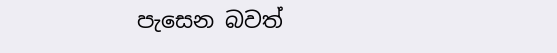පැසෙන බවත්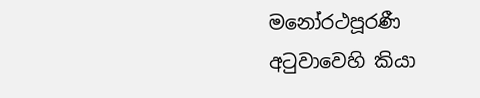මනෝරථපූරණී අටුවාවෙහි කියා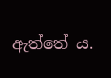ඇත්තේ ය.